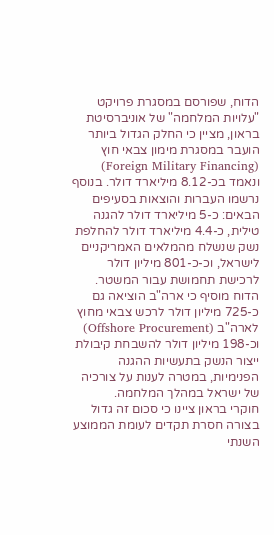הדוח, שפורסם במסגרת פרויקט "עלויות המלחמה" של אוניברסיטת בראון, מציין כי החלק הגדול ביותר הועבר במסגרת מימון צבאי חוץ (Foreign Military Financing) ונאמד בכ-8.12 מיליארד דולר. בנוסף נרשמו העברות והוצאות בסעיפים הבאים: כ-5 מיליארד דולר להגנה טילית, כ-4.4 מיליארד דולר להחלפת נשק שנשלח מהמלאים האמריקניים לישראל, וכ-כ-801 מיליון דולר לרכישת תחמושת עבור המשטר.
הדוח מוסיף כי ארה"ב הוציאה גם כ-725 מיליון דולר לרכש צבאי מחוץ לארה"ב (Offshore Procurement) וכ-198 מיליון דולר להשבחת קיבולת ייצור הנשק בתעשיות ההגנה הפנימיות, במטרה לענות על צורכיה של ישראל במהלך המלחמה.
חוקרי בראון ציינו כי סכום זה גדול בצורה חסרת תקדים לעומת הממוצע השנתי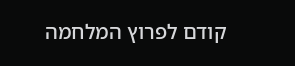קודם לפרוץ המלחמה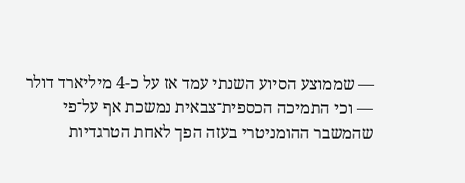— שממוצע הסיוע השנתי עמד אז על כ-4 מיליארד דולר — וכי התמיכה הכספית־צבאית נמשכת אף על־פי שהמשבר ההומניטרי בעזה הפך לאחת הטרגדיות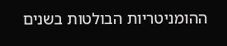ההומניטריות הבולטות בשנים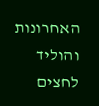האחרונות והוליד לחצים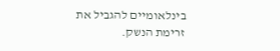בינלאומיים להגביל את זרימת הנשק.